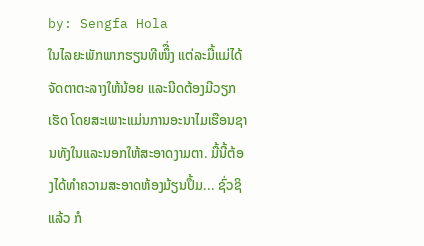by: Sengfa Hola
ໃນໄລຍະພັກພາກຮຽນທີໜຶື່ງ ແຕ່ລະມື້ແມ່ໄດ້ຈັດຕາຕະລາງໃຫ້ນ້ອຍ ແລະນີດຕ້ອງມີວຽກເຮັດ ໂດຍສະເພາະແມ່ນການອະນາໄມເຮືອນຊານທັງໃນແລະນອກໃຫ້ສະອາດງາມຕາ. ມື້ນີ້ຕ້ອງໄດ້ທໍາຄວາມສະອາດຫ້ອງມ້ຽນປຶ້ມ... ຊົ່ວຊິແລ້ວ ກໍ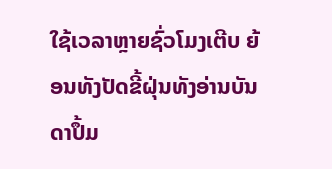ໃຊ້ເວລາຫຼາຍຊົ່ວໂມງເຕີບ ຍ້ອນທັງປັດຂີ້ຝຸ່ນທັງອ່ານບັນດາປຶ້ມ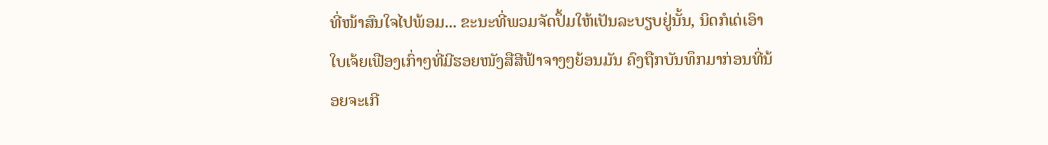ທີ່ໜ້າສົນໃຈໄປພ້ອມ... ຂະນະທີ່ພວມຈັດປຶ້ມໃຫ້ເປັນລະບຽບຢູ່ນັ້ນ, ນິດກໍເດ່ເອົາໃບເຈ້ຍເຟືອງເກົ່າໆທີ່ມີຮອຍໜັງສືສີຟ້າຈາງໆຍ້ອນມັນ ຄົງຖືກບັນທຶກມາກ່ອນທີ່ນ້ອຍຈະເກີ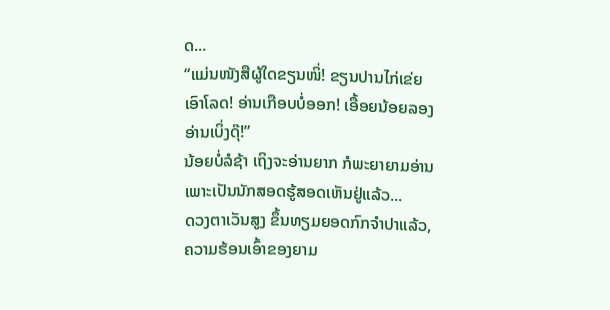ດ...
“ແມ່ນໜັງສືຜູ້ໃດຂຽນໜິ່! ຂຽນປານໄກ່ເຂ່ຍເອົາໂລດ! ອ່ານເກືອບບໍ່ອອກ! ເອື້ອຍນ້ອຍລອງອ່ານເບິ່ງດຸ໊!”
ນ້ອຍບໍ່ລໍຊ້າ ເຖິງຈະອ່ານຍາກ ກໍພະຍາຍາມອ່ານ ເພາະເປັນນັກສອດຮູ້ສອດເຫັນຢູ່ແລ້ວ...
ດວງຕາເວັນສູງ ຂຶ້ນທຽມຍອດກົກຈໍາປາແລ້ວ, ຄວາມຮ້ອນເອົ້າຂອງຍາມ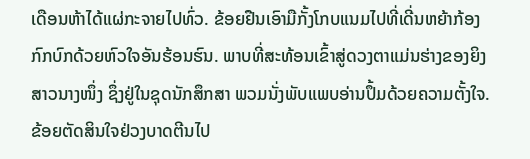ເດືອນຫ້າໄດ້ແຜ່ກະຈາຍໄປທົ່ວ. ຂ້ອຍຢືນເອົາມືກັ້ງໂກບແນມໄປທີ່ເດີ່ນຫຍ້າກ້ອງກົກບົກດ້ວຍຫົວໃຈອັນຮ້ອນຮົນ. ພາບທີ່ສະທ້ອນເຂົ້າສູ່ດວງຕາແມ່ນຮ່າງຂອງຍິງສາວນາງໜຶ່ງ ຊຶ່ງຢູ່ໃນຊຸດນັກສຶກສາ ພວມນັ່ງພັບແພບອ່ານປຶ້ມດ້ວຍຄວາມຕັ້ງໃຈ. ຂ້ອຍຕັດສິນໃຈຢ່ວງບາດຕີນໄປ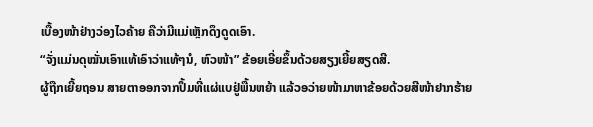ເບື້ອງໜ້າຢ່າງວ່ອງໄວຄ້າຍ ຄືວ່າມີແມ່ເຫຼັກດຶງດູດເອົາ.
“ຈັ່ງແມ່ນດຸໝັ່ນເອົາແທ້ເອົາວ່າແທ້ໆນໍ, ຫົວໜ້າ” ຂ້ອຍເອີ່ຍຂຶ້ນດ້ວຍສຽງເຍີ້ຍສຽດສີ.
ຜູ້ຖືກເຍີ້ຍຖອນ ສາຍຕາອອກຈາກປຶ້ມທີ່ແຜ່ແບຢູ່ພື້ນຫຍ້າ ແລ້ວອວ່າຍໜ້າມາຫາຂ້ອຍດ້ວຍສີໜ້າຢາກຮ້າຍ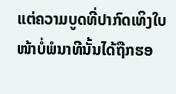ແຕ່ຄວາມບູດທີ່ປາກົດເທິງໃບໜ້າບໍ່ພໍນາທີນັ້ນໄດ້ຖືກຮອ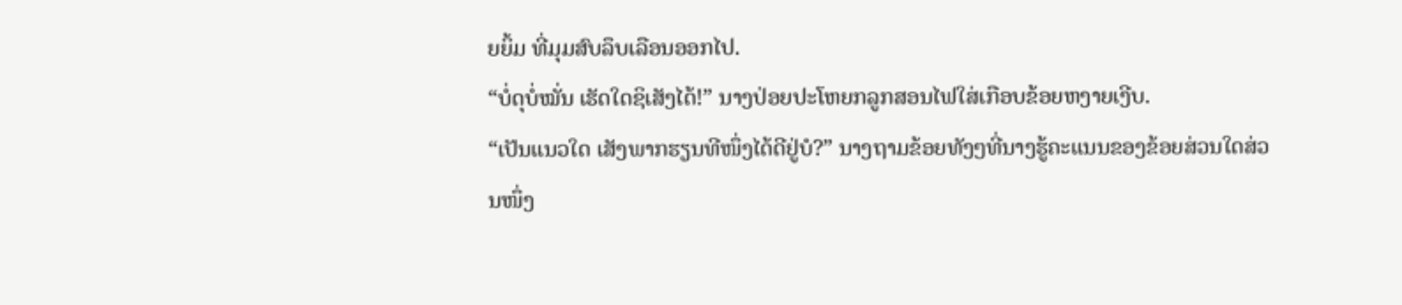ຍຍິ້ມ ທີ່ມຸມສົບລຶບເລືອນອອກໄປ.
“ບໍ່ດຸບໍ່ໝັ່ນ ເຮັດໃດຊິເສັງໄດ້!” ນາງປ່ອຍປະໂຫຍກລູກສອນໄຟໃສ່ເກືອບຂ້ອຍຫງາຍເງີບ.
“ເປັນແນວໃດ ເສັງພາກຮຽນທີໜຶ່ງໄດ້ດີຢູ່ບໍ?” ນາງຖາມຂ້ອຍທັງໆທີ່ນາງຮູ້ຄະແນນຂອງຂ້ອຍສ່ວນໃດສ່ວນໜຶ່ງ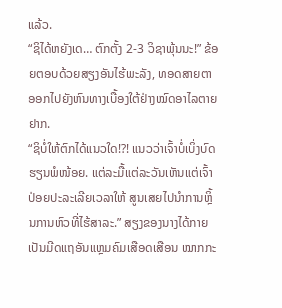ແລ້ວ.
“ຊິໄດ້ຫຍັງເດ… ຕົກຕັ້ງ 2-3 ວິຊາພຸ້ນນະ!” ຂ້ອຍຕອບດ້ວຍສຽງອັນໄຮ້ພະລັງ, ທອດສາຍຕາອອກໄປຍັງຫົນທາງເບື້ອງໃຕ້ຢ່າງໝົດອາໄລຕາຍຢາກ.
“ຊິບໍ່ໃຫ້ຕົກໄດ້ແນວໃດ!?! ແນວວ່າເຈົ້າບໍ່ເບິ່ງບົດຮຽນພໍໜ້ອຍ. ແຕ່ລະມື້ແຕ່ລະວັນເຫັນແຕ່ເຈົ້າປ່ອຍປະລະເລີຍເວລາໃຫ້ ສູນເສຍໄປນໍາການຫິ້ຼນການຫົວທີ່ໄຮ້ສາລະ.” ສຽງຂອງນາງໄດ້ກາຍເປັນມີດແຖອັນແຫຼມຄົມເສືອດເສືອນ ໝາກກະ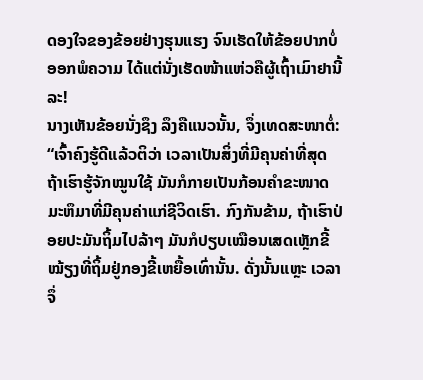ດອງໃຈຂອງຂ້ອຍຢ່າງຮຸນແຮງ ຈົນເຮັດໃຫ້ຂ້ອຍປາກບໍ່ອອກພໍຄວາມ ໄດ້ແຕ່ນັ່ງເຮັດໜ້າແຫ່ວຄືຜູ້ເຖົ້າເມົາຢານີ້ລະ!
ນາງເຫັນຂ້ອຍນັ່ງຊຶງ ລຶງຄືແນວນັ້ນ, ຈຶ່ງເທດສະໜາຕໍ່: “ເຈົ້າຄົງຮູ້ດີແລ້ວຕິວ່າ ເວລາເປັນສິ່ງທີ່ມີຄຸນຄ່າທີ່ສຸດ ຖ້າເຮົາຮູ້ຈັກໝູນໃຊ້ ມັນກໍກາຍເປັນກ້ອນຄໍາຂະໜາດມະຫຶມາທີ່ມີຄຸນຄ່າແກ່ຊີວິດເຮົາ. ກົງກັນຂ້າມ, ຖ້າເຮົາປ່ອຍປະມັນຖິ້ມໄປລ້າໆ ມັນກໍປຽບເໝືອນເສດເຫຼັກຂີ້ໝ້ຽງທີ່ຖິ້ມຢູ່ກອງຂີ້ເຫຍື້ອເທົ່ານັ້ນ. ດັ່ງນັ້ນແຫຼະ ເວລາຈຶ່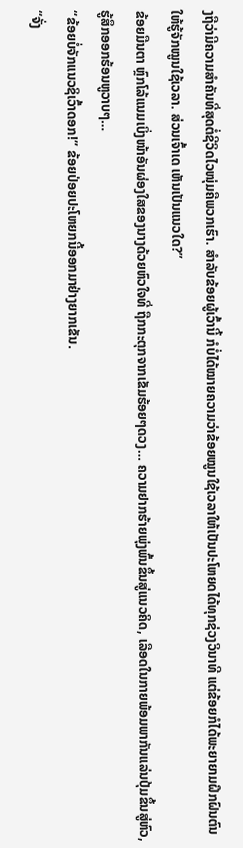ງຖືວ່າມີຄວາມສໍາຄັນທີ່ສຸດຕໍ່ຊີວິດໄວໜຸ່ມຄືພວກເຮົາ. ສໍາລັບຂ້ອຍຜູ້ເວົ້ານີ້ ກໍບໍ່ໄດ້ໝາຍຄວາມວ່າຂ້ອຍໝູນໃຊ້ເວລາໃຫ້ເປັນປະໂຫຍດໄດ້ທຸກຊ່ວງວິນາທີ ແຕ່ຂ້ອຍກໍໄດ້ພະຍາຍາມຝຶກຝົນຕົນໃຫ້ຮູ້ຈັກໝູນໃຊ້ເວລາ. ສ່ວນເຈົ້າເດ ເຫັນເປັນແນວໃດ?”
ຂ້ອຍມືນຕາ ຫຼົກໂລ້ແນມເບິ່ງໜ້າອັນຜ່ອງໃສຂອງນາງດ້ວຍຫົວໃຈທີ່ ຖືກກະຕຸກຈາກເຂັມຮ້ອຍໆດວງ… ຄວາມຢາກຮ້າຍພຸ່ງພົ້ນຂຶ້ນສູ່ແນວຄິດ, ເລືອດໃນກາຍພ້ອມພາກັນແລ່ນປຸ້ມຂຶ້ນສູ່ຫົວ, ຮູ້ສຶກອອກຮ້ອນຫູວາບໆ…
“ຂ້ອຍບໍ່ຈັກແນວຊິເວົ້າດອກ!” ຂ້ອຍປ່ອຍປະໂຫຍກນີ້ອອກມາຢ່າງຍາກເຂັນ.
“ຈັ່ງ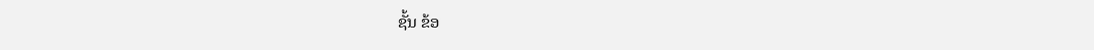ຊັ້ນ ຂ້ອ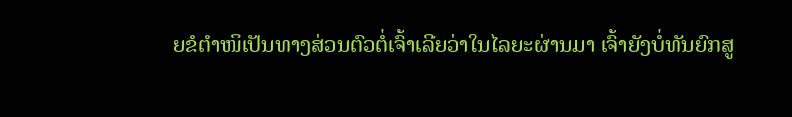ຍຂໍຕໍາໜິເປັນທາງສ່ວນຕົວຕໍ່ເຈົ້າເລີຍວ່າໃນໄລຍະຜ່ານມາ ເຈົ້າຍັງບໍ່ທັນຍົກສູ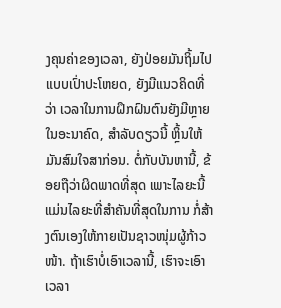ງຄຸນຄ່າຂອງເວລາ, ຍັງປ່ອຍມັນຖິ້ມໄປແບບເປົ່າປະໂຫຍດ, ຍັງມີແນວຄິດທີ່ວ່າ ເວລາໃນການຝຶກຝົນຕົນຍັງມີຫຼາຍໃນອະນາຄົດ, ສໍາລັບດຽວນີ້ ຫິ້ຼນໃຫ້ມັນສົມໃຈສາກ່ອນ. ຕໍ່ກັບບັນຫານີ້, ຂ້ອຍຖືວ່າຜິດພາດທີ່ສຸດ ເພາະໄລຍະນີ້ແມ່ນໄລຍະທີ່ສໍາຄັນທີ່ສຸດໃນການ ກໍ່ສ້າງຕົນເອງໃຫ້ກາຍເປັນຊາວໜຸ່ມຜູ້ກ້າວໜ້າ. ຖ້າເຮົາບໍ່ເອົາເວລານີ້, ເຮົາຈະເອົາເວລາ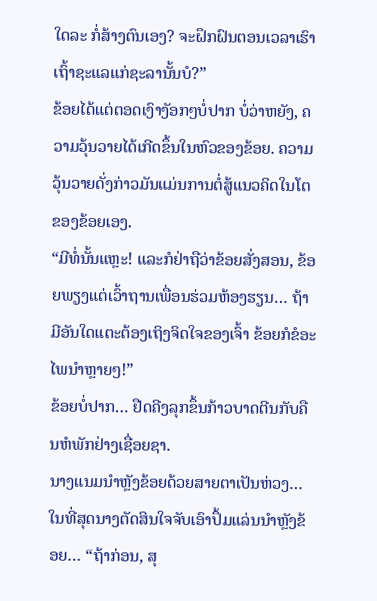ໃດລະ ກໍ່ສ້າງຕົນເອງ? ຈະຝຶກຝົນຕອນເວລາເຮົາເຖົ້າຊະແລແກ່ຊະລານັ້ນບໍ?”
ຂ້ອຍໄດ້ແຕ່ຕອດເງົາງັອກໆບໍ່ປາກ ບໍ່ວ່າຫຍັງ, ຄວາມວຸ້ນວາຍໄດ້ເກີດຂຶ້ນໃນຫົວຂອງຂ້ອຍ. ຄວາມວຸ້ນວາຍດັ່ງກ່າວມັນແມ່ນການຕໍ່ສູ້ແນວຄິດໃນໂຕຂອງຂ້ອຍເອງ.
“ມີທໍ່ນັ້ນແຫຼະ! ແລະກໍຢ່າຖືວ່າຂ້ອຍສັ່ງສອນ, ຂ້ອຍພຽງແຕ່ເວົ້າຖານເພື່ອນຮ່ວມຫ້ອງຮຽນ… ຖ້າມີອັນໃດແຕະຕ້ອງເຖິງຈິດໃຈຂອງເຈົ້າ ຂ້ອຍກໍຂໍອະໄພນໍາຫຼາຍໆ!”
ຂ້ອຍບໍ່ປາກ… ຢືດຄີງລຸກຂຶ້ນກ້າວບາດຕີນກັບຄືນຫໍພັກຢ່າງເຊື່ອຍຊາ.
ນາງແນມນໍາຫຼັງຂ້ອຍດ້ວຍສາຍຕາເປັນຫ່ວງ… ໃນທີ່ສຸດນາງຕັດສິນໃຈຈັບເອົາປຶ້ມແລ່ນນໍາຫຼັງຂ້ອຍ… “ຖ້າກ່ອນ, ສຸ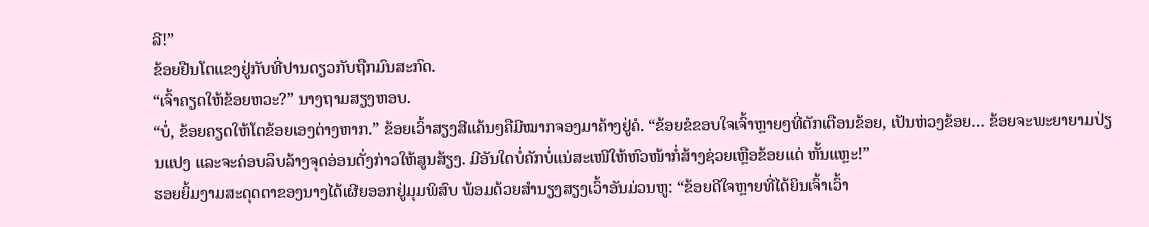ລີ!”
ຂ້ອຍຢືນໂຕແຂງຢູ່ກັບທີ່ປານດຽວກັບຖືກມົນສະກົດ.
“ເຈົ້າຄຽດໃຫ້ຂ້ອຍຫວະ?” ນາງຖາມສຽງຫອບ.
“ບໍ່, ຂ້ອຍຄຽດໃຫ້ໂຕຂ້ອຍເອງຕ່າງຫາກ.” ຂ້ອຍເວົ້າສຽງສີແຄ້ນໆຄືມີໝາກຈອງມາຄ້າງຢູ່ຄໍ. “ຂ້ອຍຂໍຂອບໃຈເຈົ້າຫຼາຍໆທີ່ຕັກເຕືອນຂ້ອຍ, ເປັນຫ່ວງຂ້ອຍ… ຂ້ອຍຈະພະຍາຍາມປ່ຽນແປງ ແລະຈະຄ່ອບລຶບລ້າງຈຸດອ່ອນດັ່ງກ່າວໃຫ້ສູນສ້ຽງ. ມີອັນໃດບໍ່ຄັກບໍ່ແນ່ສະເໜີໃຫ້ຫົວໜ້າກໍ່ສ້າງຊ່ວຍເຫຼືອຂ້ອຍແດ່ ຫັ້ນແຫຼະ!”
ຮອຍຍິ້ມງາມສະດຸດຕາຂອງນາງໄດ້ເຜີຍອອກຢູ່ມຸມພິສົບ ພ້ອມດ້ວຍສໍານຽງສຽງເວົ້າອັນມ່ວນຫູ: “ຂ້ອຍດີໃຈຫຼາຍທີ່ໄດ້ຍິນເຈົ້າເວົ້າ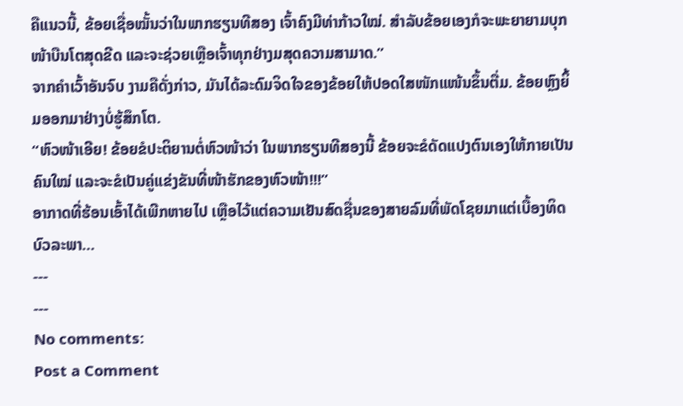ຄືແນວນີ້, ຂ້ອຍເຊື່ອໝັ້ນວ່າໃນພາກຮຽນທີສອງ ເຈົ້າຄົງມີທ່າກ້າວໃໝ່. ສໍາລັບຂ້ອຍເອງກໍຈະພະຍາຍາມບຸກໜ້າບືນໂຕສຸດຂີດ ແລະຈະຊ່ວຍເຫຼືອເຈົ້າທຸກຢ່າງມສຸດຄວາມສາມາດ.”
ຈາກຄໍາເວົ້າອັນຈົບ ງາມຄືດັ່ງກ່າວ, ມັນໄດ້ລະດົມຈິດໃຈຂອງຂ້ອຍໃຫ້ປອດໃສໜັກແໜ້ນຂຶ້ນຕື່ມ. ຂ້ອຍຫຼົງຍິ້ມອອກມາຢ່າງບໍ່ຮູ້ສຶກໂຕ.
“ຫົວໜ້າເອີຍ! ຂ້ອຍຂໍປະຕິຍານຕໍ່ຫົວໜ້າວ່າ ໃນພາກຮຽນທີສອງນີ້ ຂ້ອຍຈະຂໍດັດແປງຕົນເອງໃຫ້ກາຍເປັນຄົນໃໝ່ ແລະຈະຂໍເປັນຄູ່ແຂ່ງຂັນທີ່ໜ້າຮັກຂອງຫົວໜ້າ!!!”
ອາກາດທີ່ຮ້ອນເອົ້າໄດ້ເພີກຫາຍໄປ ເຫຼືອໄວ້ແຕ່ຄວາມເຢັນສົດຊື່ນຂອງສາຍລົມທີ່ພັດໂຊຍມາແຕ່ເບື້ອງທິດບົວລະພາ…
---
---
No comments:
Post a Comment